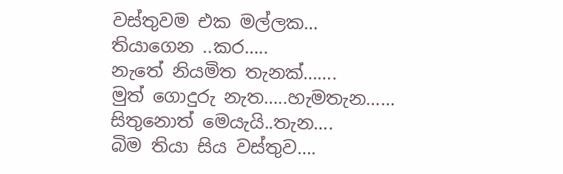වස්තුවම එක මල්ලක…
තියාගෙන ..කර…..
නැතේ නියමිත තැනක්…….
මුත් ගොදුරු නැත…..හැමතැන……
සිතුනොත් මෙයැයි..තැන….
බිම තියා සිය වස්තුව….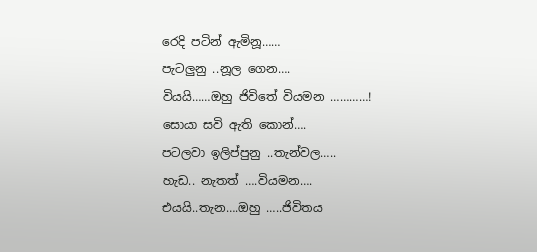රෙදි පටින් ඇමිනූ……
පැටලුනු ..නූල ගෙන….
වියයි……ඔහු ජිවිතේ වියමන …………!
සොයා සවි ඇති කොන්….
පටලවා ඉලිප්පුනු ..තැන්වල…..
හැඩ.. නැතත් ….වියමන….
එයයි..තැන….ඔහු …..ජිවිතය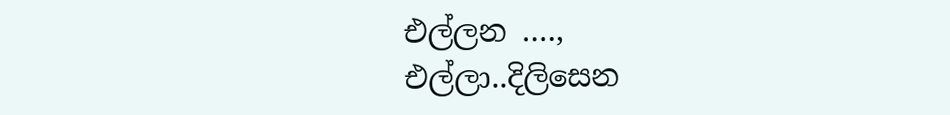එල්ලන ….,
එල්ලා..දිලිසෙන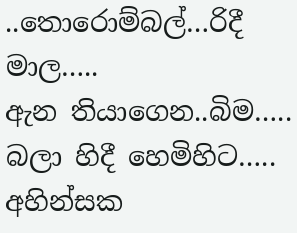..තොරොම්බල්…රිදී මාල…..
ඇන තියාගෙන..බිම…..
බලා හිදී හෙමිහිට…..
අහින්සක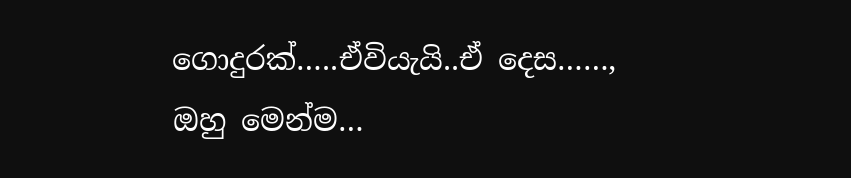ගොදුරක්…..ඒවියැයි..ඒ දෙස……,
ඔහු මෙන්ම…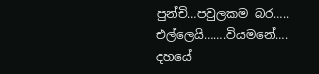පුන්චි…පවුලකම බර…..
එල්ලෙයි…….වියමනේ….
දහයේ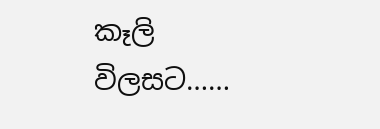කෑලි විලසට……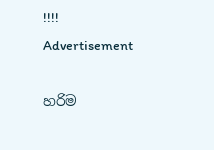!!!!
Advertisement

හරිම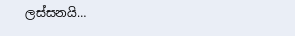ලස්සනයි…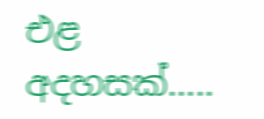එළ අදහසක්…..